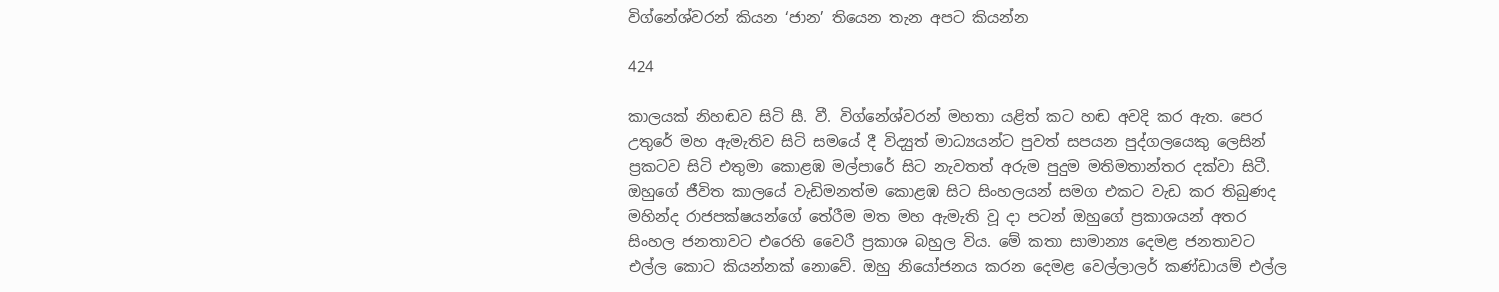විග්නේශ්වරන් කියන ‘ජාන’ තියෙන තැන අපට කියන්න

424

කාලයක් නිහඬව සිටි සී. වී. විග්නේශ්වරන් මහතා යළිත් කට හඬ අවදි කර ඇත. පෙර උතුරේ මහ ඇමැතිව සිටි සමයේ දී විද්‍යුත් මාධ්‍යයන්ට පුවත් සපයන පුද්ගලයෙකු ලෙසින් ප්‍රකටව සිටි එතුමා කොළඹ මල්පාරේ සිට නැවතත් අරුම පුදුම මතිමතාන්තර දක්වා සිටී. ඔහුගේ ජීවිත කාලයේ වැඩිමනත්ම කොළඹ සිට සිංහලයන් සමග එකට වැඩ කර තිබුණද මහින්ද රාජපක්ෂයන්ගේ තේරීම මත මහ ඇමැති වූ දා පටන් ඔහුගේ ප්‍රකාශයන් අතර සිංහල ජනතාවට එරෙහි වෛරී ප්‍රකාශ බහුල විය. මේ කතා සාමාන්‍ය දෙමළ ජනතාවට එල්ල කොට කියන්නක් නොවේ. ඔහු නියෝජනය කරන දෙමළ වෙල්ලාලර් කණ්ඩායම් එල්ල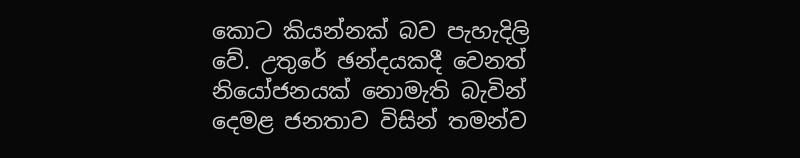කොට කියන්නක් බව පැහැදිලි වේ. උතුරේ ඡන්දයකදී වෙනත් නියෝජනයක් නොමැති බැවින් දෙමළ ජනතාව විසින් තමන්ව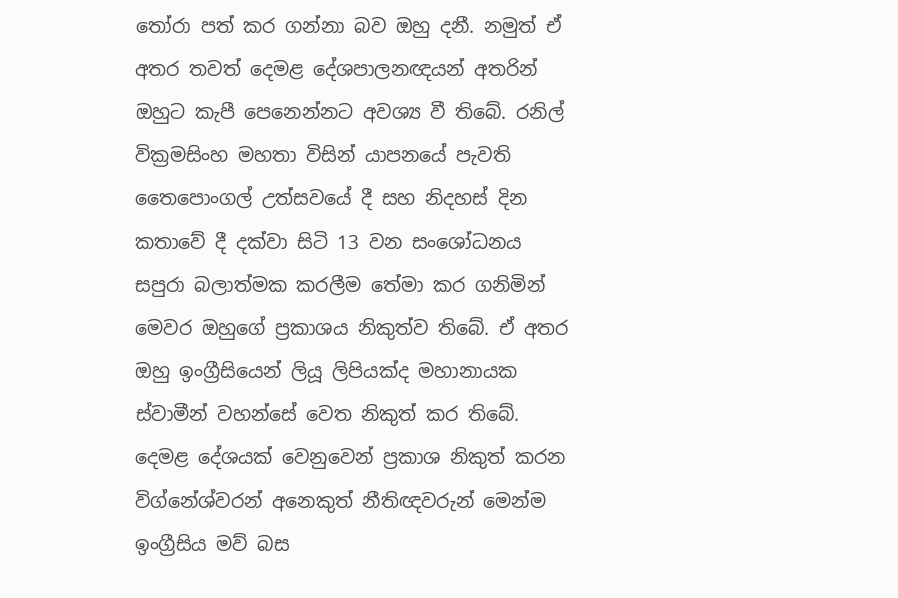තෝරා පත් කර ගන්නා බව ඔහු දනී. නමුත් ඒ අතර තවත් දෙමළ දේශපාලනඥයන් අතරින් ඔහුට කැපී පෙනෙන්නට අවශ්‍ය වී තිබේ. රනිල් වික්‍රමසිංහ මහතා විසින් යාපනයේ පැවති තෛපොංගල් උත්සවයේ දී සහ නිදහස් දින කතාවේ දී දක්වා සිටි 13 වන සංශෝධනය සපුරා බලාත්මක කරලීම තේමා කර ගනිමින් මෙවර ඔහුගේ ප්‍රකාශය නිකුත්ව තිබේ. ඒ අතර ඔහු ඉංග්‍රීසියෙන් ලියූ ලිපියක්ද මහානායක ස්වාමීන් වහන්සේ වෙත නිකුත් කර තිබේ. දෙමළ දේශයක් වෙනුවෙන් ප්‍රකාශ නිකුත් කරන විග්නේශ්වරන් අනෙකුත් නීතිඥවරුන් මෙන්ම ඉංග්‍රීසිය මව් බස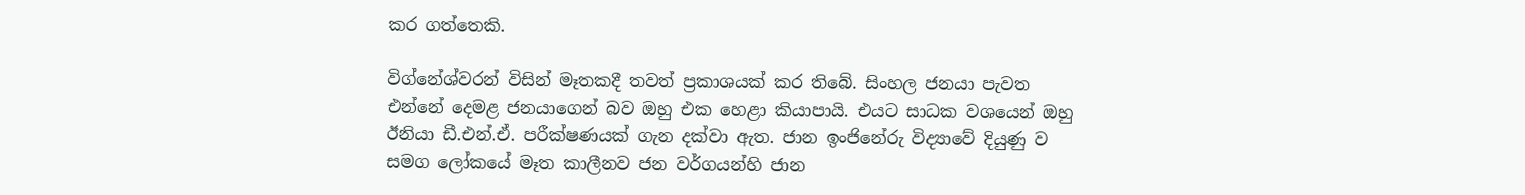කර ගත්තෙකි.

විග්නේශ්වරන් විසින් මෑතකදී තවත් ප්‍රකාශයක් කර තිබේ. සිංහල ජනයා පැවත එන්නේ දෙමළ ජනයාගෙන් බව ඔහු එක හෙළා කියාපායි. එයට සාධක වශයෙන් ඔහු ඊනියා ඩී.එන්.ඒ. පරීක්ෂණයක් ගැන දක්වා ඇත. ජාන ඉංජිනේරු විද්‍යාවේ දියුණු ව සමග ලෝකයේ මෑත කාලීනව ජන වර්ගයන්හි ජාන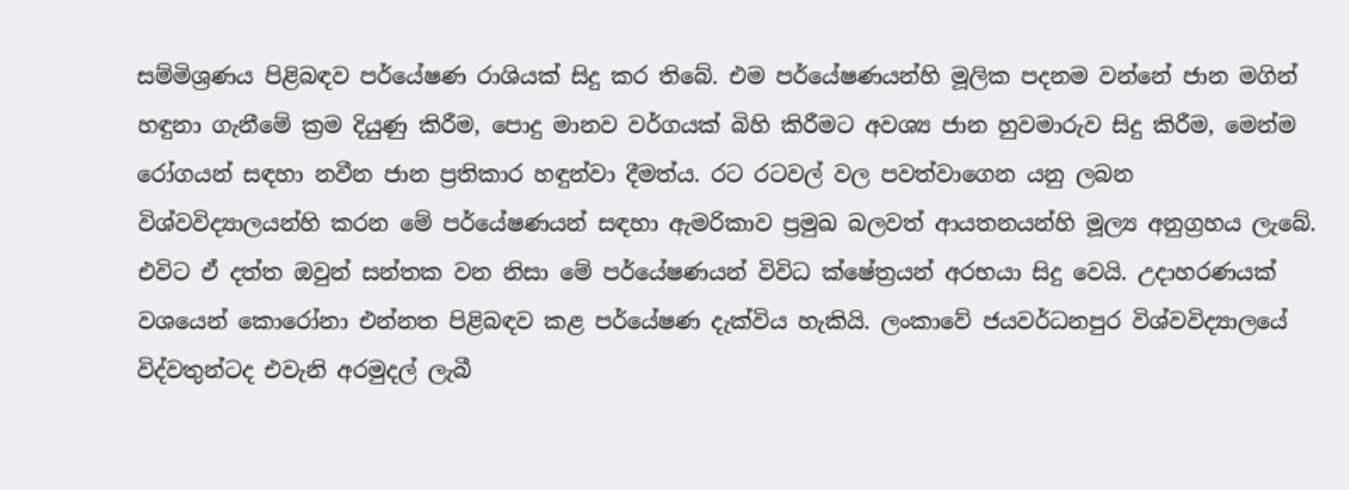සම්මිශ්‍රණය පිළිබඳව පර්යේෂණ රාශියක් සිදු කර තිබේ. එම පර්යේෂණයන්හි මූලික පදනම වන්නේ ජාන මගින් හඳුනා ගැනීමේ ක්‍රම දියුණු කිරීම, පොදු මානව වර්ගයක් බිහි කිරීමට අවශ්‍ය ජාන හුවමාරුව සිදු කිරීම, මෙන්ම රෝගයන් සඳහා නවීන ජාන ප්‍රතිකාර හඳුන්වා දීමත්ය. රට රටවල් වල පවත්වාගෙන යනු ලබන විශ්වවිද්‍යාලයන්හි කරන මේ පර්යේෂණයන් සඳහා ඇමරිකාව ප්‍රමුඛ බලවත් ආයතනයන්හි මූල්‍ය අනුග්‍රහය ලැබේ. එවිට ඒ දත්ත ඔවුන් සන්තක වන නිසා මේ පර්යේෂණයන් විවිධ ක්ෂේත්‍රයන් අරභයා සිදු වෙයි. උදාහරණයක් වශයෙන් කොරෝනා එන්නත පිළිබඳව කළ පර්යේෂණ දැක්විය හැකියි. ලංකාවේ ජයවර්ධනපුර විශ්වවිද්‍යාලයේ විද්වතුන්ටද එවැනි අරමුදල් ලැබී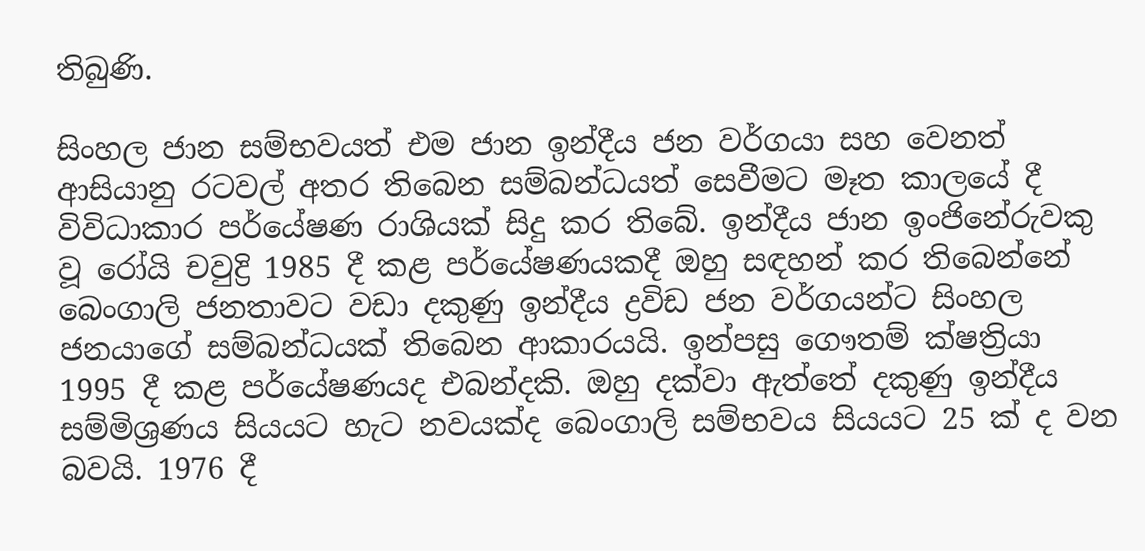තිබුණි.

සිංහල ජාන සම්භවයත් එම ජාන ඉන්දීය ජන වර්ගයා සහ වෙනත් ආසියානු රටවල් අතර තිබෙන සම්බන්ධයත් සෙවීමට මෑත කාලයේ දී විවිධාකාර පර්යේෂණ රාශියක් සිදු කර තිබේ. ඉන්දීය ජාන ඉංජිනේරුවකු වූ රෝයි චවුද්‍රි 1985 දී කළ පර්යේෂණයකදී ඔහු සඳහන් කර තිබෙන්නේ බෙංගාලි ජනතාවට වඩා දකුණු ඉන්දීය ද්‍රවිඩ ජන වර්ගයන්ට සිංහල ජනයාගේ සම්බන්ධයක් තිබෙන ආකාරයයි. ඉන්පසු ගෞතම් ක්ෂත්‍රියා 1995 දී කළ පර්යේෂණයද එබන්දකි. ඔහු දක්වා ඇත්තේ දකුණු ඉන්දීය සම්මිශ්‍රණය සියයට හැට නවයක්ද බෙංගාලි සම්භවය සියයට 25 ක් ද වන බවයි. 1976 දී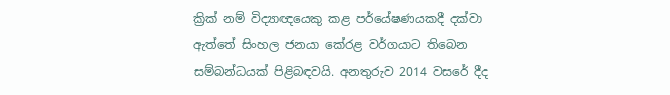ක්‍රික් නම් විද්‍යාඥයෙකු කළ පර්යේෂණයකදී දක්වා ඇත්තේ සිංහල ජනයා කේරළ වර්ගයාට තිබෙන සම්බන්ධයක් පිළිබඳවයි. අනතුරුව 2014 වසරේ දීද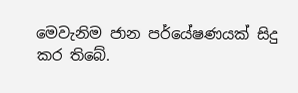මෙවැනිම ජාන පර්යේෂණයක් සිදු කර තිබේ.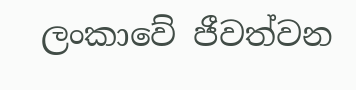ලංකාවේ ජීවත්වන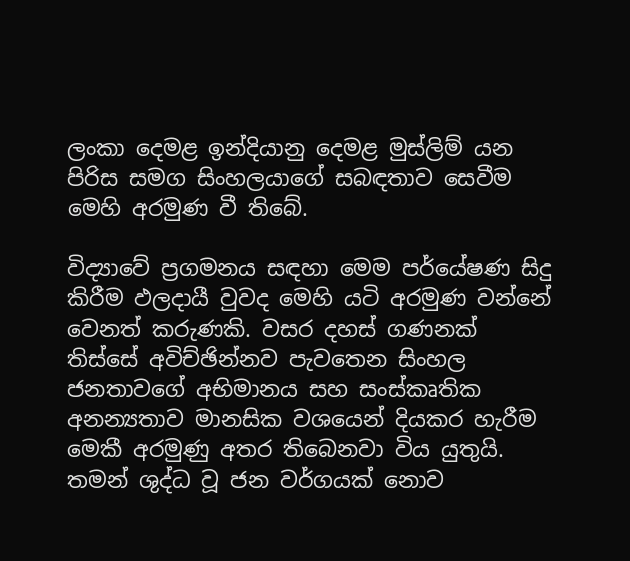ලංකා දෙමළ ඉන්දියානු දෙමළ මුස්ලිම් යන පිරිස සමග සිංහලයාගේ සබඳතාව සෙවීම මෙහි අරමුණ වී තිබේ.

විද්‍යාවේ ප්‍රගමනය සඳහා මෙම පර්යේෂණ සිදු කිරීම ඵලදායී වුවද මෙහි යටි අරමුණ වන්නේ වෙනත් කරුණකි. වසර දහස් ගණනක් තිස්සේ අවිච්ඡින්නව පැවතෙන සිංහල ජනතාවගේ අභිමානය සහ සංස්කෘතික අනන්‍යතාව මානසික වශයෙන් දියකර හැරීම මෙකී අරමුණු අතර තිබෙනවා විය යුතුයි. තමන් ශුද්ධ වූ ජන වර්ගයක් නොව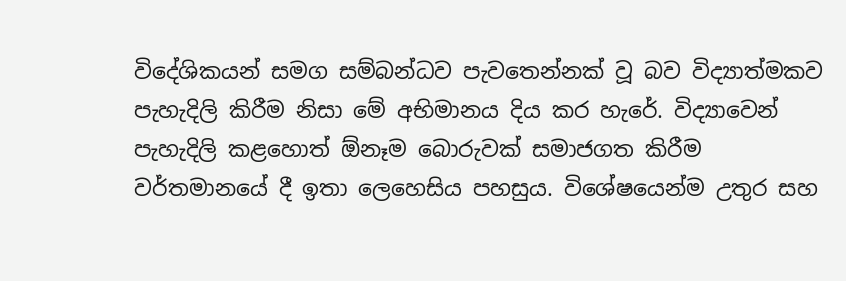විදේශිකයන් සමග සම්බන්ධව පැවතෙන්නක් වූ බව විද්‍යාත්මකව පැහැදිලි කිරීම නිසා මේ අභිමානය දිය කර හැරේ. විද්‍යාවෙන් පැහැදිලි කළහොත් ඕනෑම බොරුවක් සමාජගත කිරීම වර්තමානයේ දී ඉතා ලෙහෙසිය පහසුය. විශේෂයෙන්ම උතුර සහ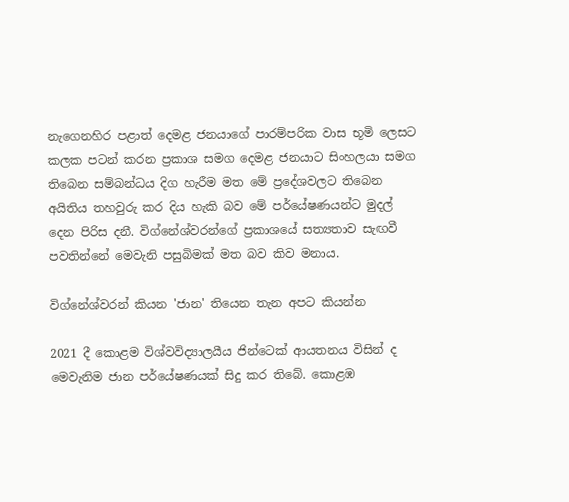නැගෙනහිර පළාත් දෙමළ ජනයාගේ පාරම්පරික වාස භූමි ලෙසට කලක පටන් කරන ප්‍රකාශ සමග දෙමළ ජනයාට සිංහලයා සමග තිබෙන සම්බන්ධය දිග හැරීම මත මේ ප්‍රදේශවලට තිබෙන අයිතිය තහවුරු කර දිය හැකි බව මේ පර්යේෂණයන්ට මුදල් දෙන පිරිස දනී. විග්නේශ්වරන්ගේ ප්‍රකාශයේ සත්‍යතාව සැඟවී පවතින්නේ මෙවැනි පසුබිමක් මත බව කිව මනාය.

විග්නේශ්වරන් කියන 'ජාන' තියෙන තැන අපට කියන්න

2021 දී කොළම විශ්වවිද්‍යාලයීය ජින්ටෙක් ආයතනය විසින් ද මෙවැනිම ජාන පර්යේෂණයක් සිදු කර තිබේ. කොළඹ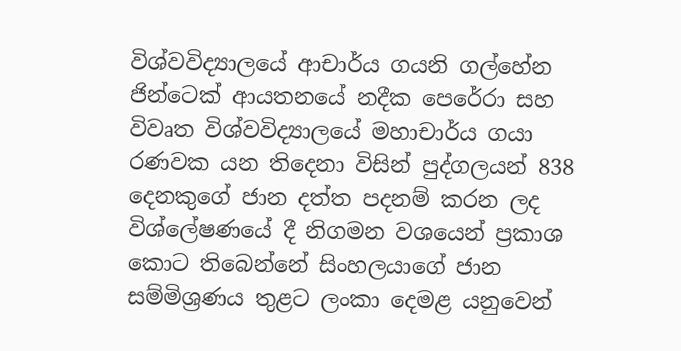විශ්වවිද්‍යාලයේ ආචාර්ය ගයනි ගල්හේන ජින්ටෙක් ආයතනයේ නදීක පෙරේරා සහ විවෘත විශ්වවිද්‍යාලයේ මහාචාර්ය ගයා රණවක යන තිදෙනා විසින් පුද්ගලයන් 838 දෙනකුගේ ජාන දත්ත පදනම් කරන ලද විශ්ලේෂණයේ දී නිගමන වශයෙන් ප්‍රකාශ කොට තිබෙන්නේ සිංහලයාගේ ජාන සම්මිශ්‍රණය තුළට ලංකා දෙමළ යනුවෙන්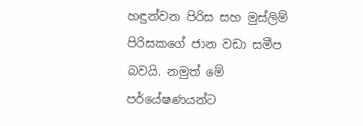හඳුන්වන පිරිස සහ මුස්ලිම් පිරිසකගේ ජාන වඩා සමීප බවයි. නමුත් මේ පර්යේෂණයන්ට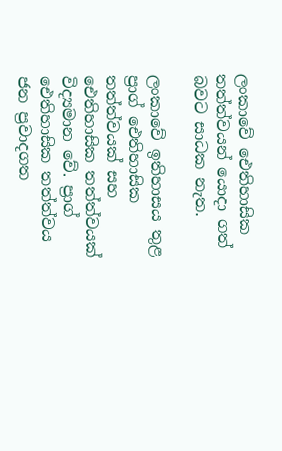ලංකාවේ ඓතිහාසික තත්ත්වයන් යොදා ගත් බවට සාධක නැත.

ලංකාවේ ඉතිහාසය තුළ ප්‍රාග් ඓතිහාසික තත්ත්වයක් සහ ඓතිහාසික තත්ත්වයක් විද්‍යමාන වේ. ප්‍රාග් ඓතිහාසික තත්ත්වය ජන ප්‍රවාදගත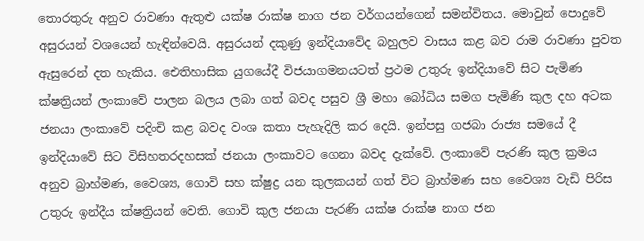තොරතුරු අනුව රාවණා ඇතුළු යක්ෂ රාක්ෂ නාග ජන වර්ගයන්ගෙන් සමන්විතය. මොවුන් පොදුවේ අසුරයන් වශයෙන් හැඳින්වෙයි. අසුරයන් දකුණු ඉන්දියාවේද බහුලව වාසය කළ බව රාම රාවණා පුවත ඇසුරෙන් දත හැකිය. ඓතිහාසික යුගයේදී විජයාගමනයටත් ප්‍රථම උතුරු ඉන්දියාවේ සිට පැමිණ ක්ෂත්‍රියන් ලංකාවේ පාලන බලය ලබා ගත් බවද පසුව ශ්‍රී මහා බෝධිය සමග පැමිණි කුල දහ අටක ජනයා ලංකාවේ පදිංචි කළ බවද වංශ කතා පැහැදිලි කර දෙයි. ඉන්පසු ගජබා රාජ්‍ය සමයේ දී ඉන්දියාවේ සිට විසිහතරදහසක් ජනයා ලංකාවට ගෙනා බවද දැක්වේ. ලංකාවේ පැරණි කුල ක්‍රමය අනුව බ්‍රාහ්මණ, වෛශ්‍ය, ගොවි සහ ක්ෂුද්‍ර යන කුලකයන් ගත් විට බ්‍රාහ්මණ සහ වෛශ්‍ය වැඩි පිරිස උතුරු ඉන්දීය ක්ෂත්‍රියන් වෙති. ගොවි කුල ජනයා පැරණි යක්ෂ රාක්ෂ නාග ජන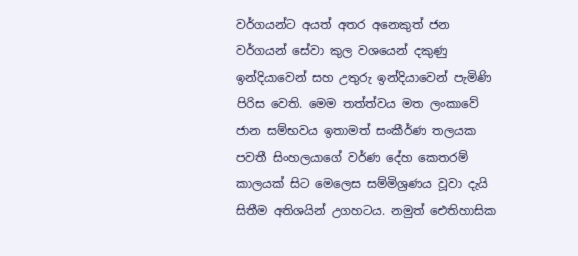වර්ගයන්ට අයත් අතර අනෙකුත් ජන වර්ගයන් සේවා කුල වශයෙන් දකුණු ඉන්දියාවෙන් සහ උතුරු ඉන්දියාවෙන් පැමිණි පිරිස වෙති. මෙම තත්ත්වය මත ලංකාවේ ජාන සම්භවය ඉතාමත් සංකීර්ණ තලයක පවතී සිංහලයාගේ වර්ණ දේහ කෙතරම් කාලයක් සිට මෙලෙස සම්මිශ්‍රණය වූවා දැයි සිතීම අතිශයින් උගහටය. නමුත් ඓතිහාසික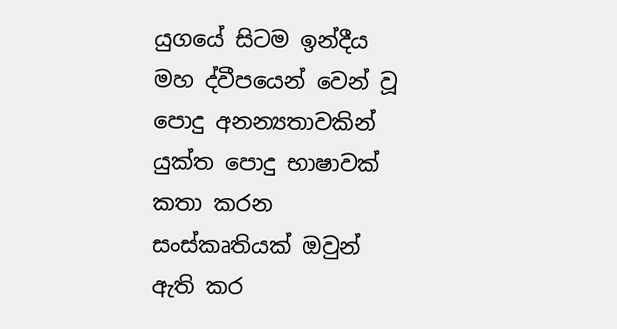යුගයේ සිටම ඉන්දීය මහ ද්වීපයෙන් වෙන් වූ පොදු අනන්‍යතාවකින් යුක්ත පොදු භාෂාවක් කතා කරන සංස්කෘතියක් ඔවුන් ඇති කර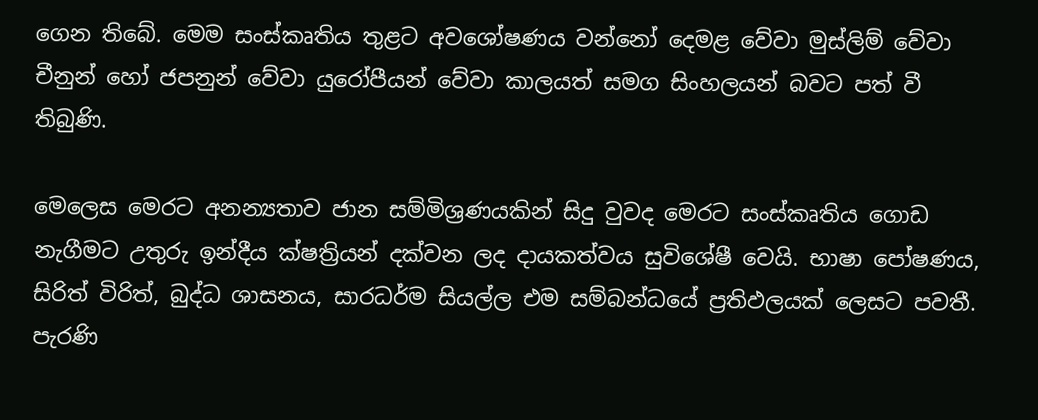ගෙන තිබේ. මෙම සංස්කෘතිය තුළට අවශෝෂණය වන්නෝ දෙමළ වේවා මුස්ලිම් වේවා චීනුන් හෝ ජපනුන් වේවා යුරෝපීයන් වේවා කාලයත් සමග සිංහලයන් බවට පත් වී තිබුණි.

මෙලෙස මෙරට අනන්‍යතාව ජාන සම්මිශ්‍රණයකින් සිදු වුවද මෙරට සංස්කෘතිය ගොඩ නැගීමට උතුරු ඉන්දීය ක්ෂත්‍රියන් දක්වන ලද දායකත්වය සුවිශේෂී වෙයි. භාෂා පෝෂණය, සිරිත් විරිත්, බුද්ධ ශාසනය, සාරධර්ම සියල්ල එම සම්බන්ධයේ ප්‍රතිඵලයක් ලෙසට පවතී. පැරණි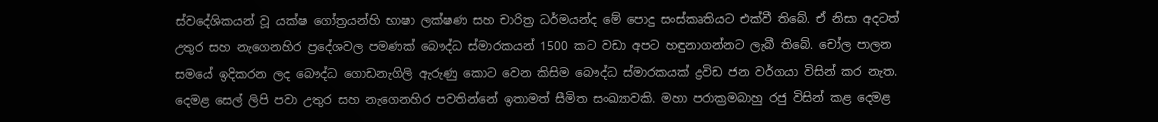ස්වදේශිකයන් වූ යක්ෂ ගෝත්‍රයන්හි භාෂා ලක්ෂණ සහ චාරිත්‍ර ධර්මයන්ද මේ පොදු සංස්කෘතියට එක්වී තිබේ. ඒ නිසා අදටත් උතුර සහ නැගෙනහිර ප්‍රදේශවල පමණක් බෞද්ධ ස්මාරකයන් 1500 කට වඩා අපට හඳුනාගන්නට ලැබී තිබේ. චෝල පාලන සමයේ ඉදිකරන ලද බෞද්ධ ගොඩනැගිලි ඇරුණු කොට වෙන කිසිම බෞද්ධ ස්මාරකයක් ද්‍රවිඩ ජන වර්ගයා විසින් කර නැත. දෙමළ සෙල් ලිපි පවා උතුර සහ නැගෙනහිර පවතින්නේ ඉතාමත් සීමිත සංඛ්‍යාවකි. මහා පරාක්‍රමබාහු රජු විසින් කළ දෙමළ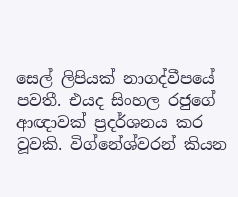සෙල් ලිපියක් නාගද්වීපයේ පවතී. එයද සිංහල රජුගේ ආඥාවක් ප්‍රදර්ශනය කර වූවකි. විග්නේශ්වරන් කියන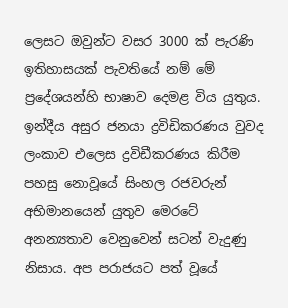ලෙසට ඔවුන්ට වසර 3000 ක් පැරණි ඉතිහාසයක් පැවතියේ නම් මේ ප්‍රදේශයන්හි භාෂාව දෙමළ විය යුතුය. ඉන්දීය අසුර ජනයා ද්‍රවිඩිකරණය වුවද ලංකාව එලෙස ද්‍රවිඩීකරණය කිරීම පහසු නොවූයේ සිංහල රජවරුන් අභිමානයෙන් යුතුව මෙරටේ අනන්‍යතාව වෙනුවෙන් සටන් වැදුණු නිසාය. අප පරාජයට පත් වූයේ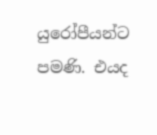යුරෝපීයන්ට පමණි. එයද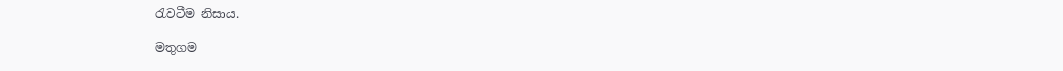රැවටීම නිසාය.

මතුගම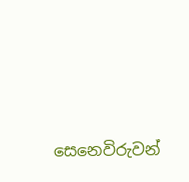සෙනෙවිරුවන්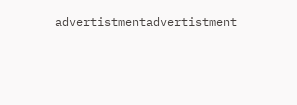advertistmentadvertistment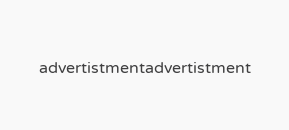advertistmentadvertistment